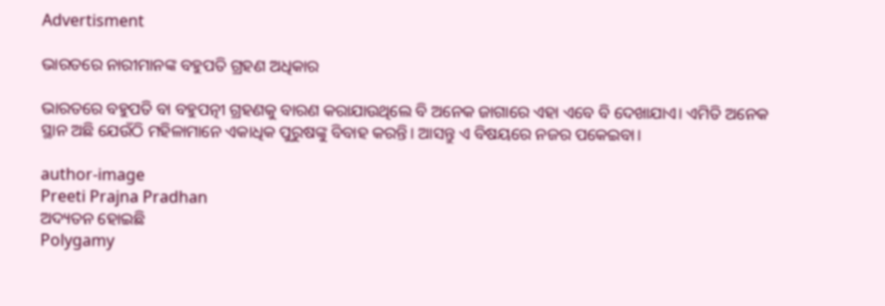Advertisment

ଭାରତରେ ନାରୀମାନଙ୍କ ବହୁପତି ଗ୍ରହଣ ଅଧିକାର

ଭାରତରେ ବହୁପତି ବା ବହୁପତ୍ନୀ ଗ୍ରହଣକୁ ବାରଣ କରାଯାଉଥିଲେ ବି ଅନେକ ଜାଗାରେ ଏହା ଏବେ ବି ଦେଖାଯାଏ। ଏମିତି ଅନେକ ସ୍ଥାନ ଅଛି ଯେଉଁଠି ମହିଳାମାନେ ଏକାଧିକ ପୁରୁଷଙ୍କୁ ବିବାହ କରନ୍ତି। ଆସନ୍ତୁ ଏ ବିଷୟରେ ନଜର ପକେଇବା।

author-image
Preeti Prajna Pradhan
ଅଦ୍ୟତନ ହୋଇଛି
Polygamy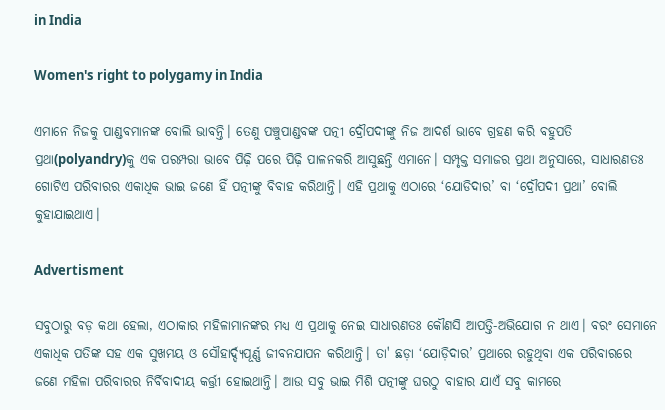in India

Women's right to polygamy in India

ଏମାନେ ନିଜକୁ ପାଣ୍ଡବମାନଙ୍କ ବୋଲି ଭାବନ୍ତି। ତେଣୁ ପଞ୍ଚୁପାଣ୍ଡବଙ୍କ ପତ୍ନୀ ଦ୍ରୌପଦୀଙ୍କୁ ନିଜ ଆଦର୍ଶ ଭାବେ ଗ୍ରହଣ କରି ବହୁପତି ପ୍ରଥା(polyandry)କୁ ଏକ ପରମ୍ପରା ଭାବେ ପିଢ଼ି ପରେ ପିଢ଼ି ପାଳନକରି ଆସୁଛନ୍ତି ଏମାନେ। ସମ୍ପୃକ୍ତ ସମାଜର ପ୍ରଥା ଅନୁସାରେ, ସାଧାରଣତଃ ଗୋଟିଏ ପରିବାରର ଏକାଧିକ ଭାଇ ଜଣେ ହିଁ ପତ୍ନୀଙ୍କୁ ବିବାହ କରିଥାନ୍ତି। ଏହି ପ୍ରଥାକୁ ଏଠାରେ ‘ଯୋଡିଦାର’ ବା ‘ଦ୍ରୌପଦୀ ପ୍ରଥା’ ବୋଲି କୁହାଯାଇଥାଏ।

Advertisment

ସବୁଠାରୁ ବଡ଼ କଥା ହେଲା, ଏଠାକାର ମହିଳାମାନଙ୍କର ମଧ୍ୟ ଏ ପ୍ରଥାକୁ ନେଇ ସାଧାରଣତଃ କୌଣସି ଆପତ୍ତି-ଅଭିଯୋଗ ନ ଥାଏ। ବରଂ ସେମାନେ ଏକାଧିକ ପତିଙ୍କ ସହ ଏକ ସୁଖମୟ ଓ ସୌହାର୍ଦ୍ଦ୍ୟପୂର୍ଣ୍ଣ ଜୀବନଯାପନ କରିଥାନ୍ତି। ତା' ଛଡ଼ା ‘ଯୋଡ଼ିଦାର’ ପ୍ରଥାରେ ରହୁଥିବା ଏକ ପରିବାରରେ ଜଣେ ମହିଳା ପରିବାରର ନିର୍ବିବାଦୀୟ କର୍ତ୍ତ୍ରୀ ହୋଇଥାନ୍ତି। ଆଉ ସବୁ ଭାଇ ମିଶି ପତ୍ନୀଙ୍କୁ ଘରଠୁ ବାହାର ଯାଏଁ ସବୁ କାମରେ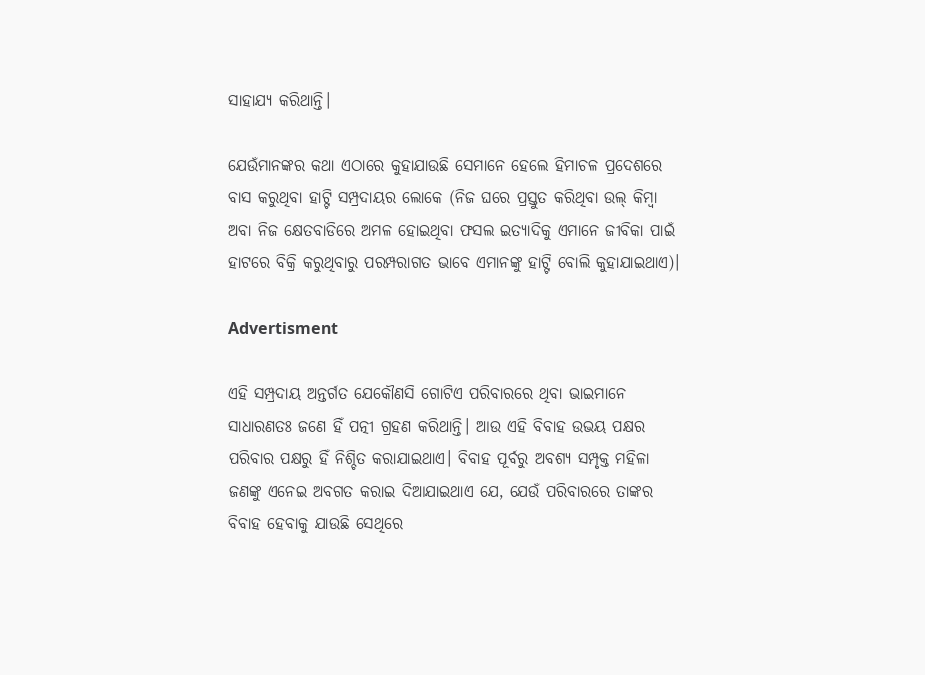ସାହାଯ୍ୟ କରିଥାନ୍ତି।

ଯେଉଁମାନଙ୍କର କଥା ଏଠାରେ କୁହାଯାଉଛି ସେମାନେ ହେଲେ ହିମାଚଳ ପ୍ରଦେଶରେ ବାସ କରୁଥିବା ହାଟ୍ଟି ସମ୍ପ୍ରଦାୟର ଲୋକେ (ନିଜ ଘରେ ପ୍ରସ୍ତୁତ କରିଥିବା ଉଲ୍ କିମ୍ବା ଅବା ନିଜ କ୍ଷେତବାଡିରେ ଅମଳ ହୋଇଥିବା ଫସଲ ଇତ୍ୟାଦିକୁ ଏମାନେ ଜୀବିକା ପାଇଁ ହାଟରେ ବିକ୍ରି କରୁଥିବାରୁ ପରମ୍ପରାଗତ ଭାବେ ଏମାନଙ୍କୁ ହାଟ୍ଟି ବୋଲି କୁହାଯାଇଥାଏ)।

Advertisment

ଏହି ସମ୍ପ୍ରଦାୟ ଅନ୍ତର୍ଗତ ଯେକୌଣସି ଗୋଟିଏ ପରିବାରରେ ଥିବା ଭାଇମାନେ ସାଧାରଣତଃ ଜଣେ ହିଁ ପତ୍ନୀ ଗ୍ରହଣ କରିଥାନ୍ତି। ଆଉ ଏହି ବିବାହ ଉଭୟ ପକ୍ଷର ପରିବାର ପକ୍ଷରୁ ହିଁ ନିଶ୍ଚିତ କରାଯାଇଥାଏ। ବିବାହ ପୂର୍ବରୁ ଅବଶ୍ୟ ସମ୍ପୃକ୍ତ ମହିଳା ଜଣଙ୍କୁ ଏନେଇ ଅବଗତ କରାଇ ଦିଆଯାଇଥାଏ ଯେ, ଯେଉଁ ପରିବାରରେ ତାଙ୍କର ବିବାହ ହେବାକୁ ଯାଉଛି ସେଥିରେ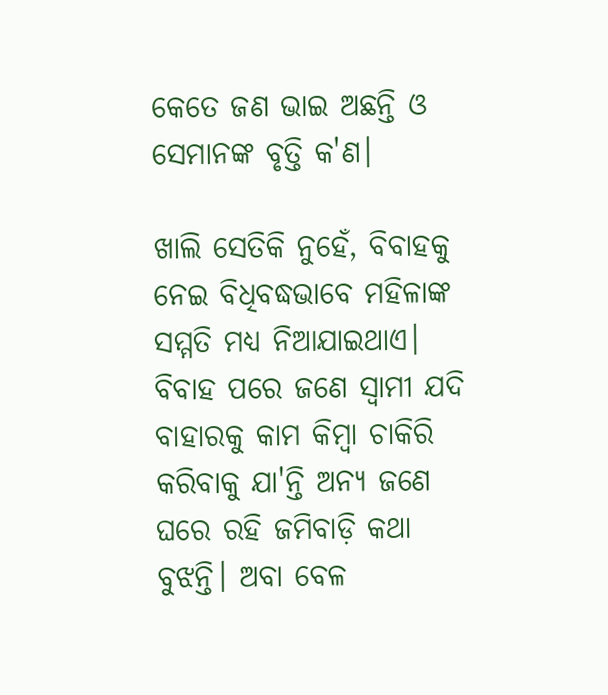କେତେ ଜଣ ଭାଇ ଅଛନ୍ତି ଓ ସେମାନଙ୍କ ବୃତ୍ତି କ'ଣ।

ଖାଲି ସେତିକି ନୁହେଁ, ବିବାହକୁ ନେଇ ବିଧିବଦ୍ଧଭାବେ ମହିଳାଙ୍କ ସମ୍ମତି ମଧ୍ୟ ନିଆଯାଇଥାଏ। ବିବାହ ପରେ ଜଣେ ସ୍ୱାମୀ ଯଦି ବାହାରକୁ କାମ କିମ୍ବା ଚାକିରି କରିବାକୁ ଯା'ନ୍ତି ଅନ୍ୟ ଜଣେ ଘରେ ରହି ଜମିବାଡ଼ି କଥା ବୁଝନ୍ତି। ଅବା ବେଳ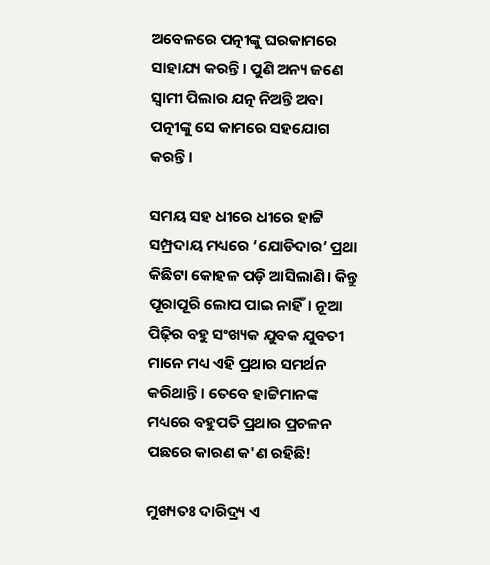ଅବେଳରେ ପତ୍ନୀଙ୍କୁ ଘରକାମରେ ସାହାଯ୍ୟ କରନ୍ତି। ପୁଣି ଅନ୍ୟ ଜଣେ ସ୍ୱାମୀ ପିଲାର ଯତ୍ନ ନିଅନ୍ତି ଅବା ପତ୍ନୀଙ୍କୁ ସେ କାମରେ ସହଯୋଗ କରନ୍ତି।

ସମୟ ସହ ଧୀରେ ଧୀରେ ହାଟ୍ଟି ସମ୍ପ୍ରଦାୟ ମଧ୍ୟରେ ‘ଯୋଡିଦାର’ ପ୍ରଥା କିଛିଟା କୋହଳ ପଡ଼ି ଆସିଲାଣି। କିନ୍ତୁ ପୂରାପୂରି ଲୋପ ପାଇ ନାହିଁ। ନୂଆ ପିଢ଼ିର ବହୁ ସଂଖ୍ୟକ ଯୁବକ ଯୁବତୀ ମାନେ ମଧ୍ୟ ଏହି ପ୍ରଥାର ସମର୍ଥନ କରିଥାନ୍ତି। ତେବେ ହାଟ୍ଟିମାନଙ୍କ ମଧ୍ୟରେ ବହୁପତି ପ୍ରଥାର ପ୍ରଚଳନ ପଛରେ କାରଣ କ'ଣ ରହିଛି!

ମୁଖ୍ୟତଃ ଦାରିଦ୍ର୍ୟ ଏ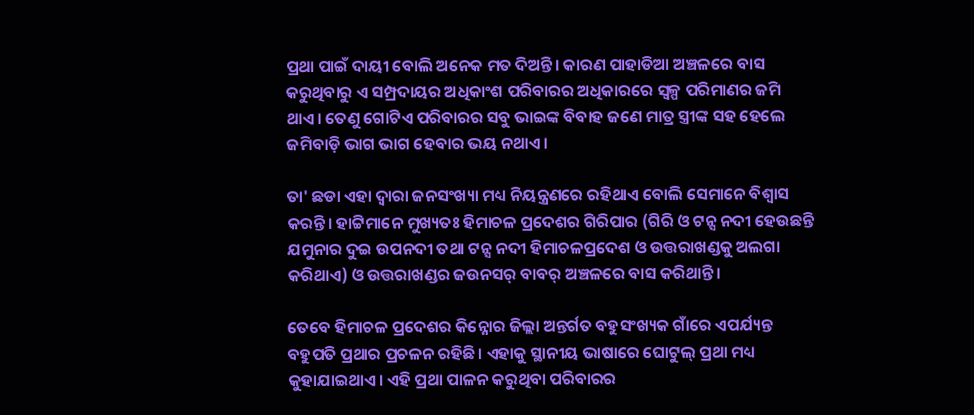ପ୍ରଥା ପାଇଁ ଦାୟୀ ବୋଲି ଅନେକ ମତ ଦିଅନ୍ତି। କାରଣ ପାହାଡିଆ ଅଞ୍ଚଳରେ ବାସ କରୁଥିବାରୁ ଏ ସମ୍ପ୍ରଦାୟର ଅଧିକାଂଶ ପରିବାରର ଅଧିକାରରେ ସ୍ୱଳ୍ପ ପରିମାଣର ଜମି ଥାଏ। ତେଣୁ ଗୋଟିଏ ପରିବାରର ସବୁ ଭାଇଙ୍କ ବିବାହ ଜଣେ ମାତ୍ର ସ୍ତ୍ରୀଙ୍କ ସହ ହେଲେ ଜମିବାଡ଼ି ଭାଗ ଭାଗ ହେବାର ଭୟ ନଥାଏ।

ତା' ଛଡା ଏହା ଦ୍ୱାରା ଜନସଂଖ୍ୟା ମଧ୍ୟ ନିୟନ୍ତ୍ରଣରେ ରହିଥାଏ ବୋଲି ସେମାନେ ବିଶ୍ୱାସ କରନ୍ତି। ହାଟ୍ଟିମାନେ ମୁଖ୍ୟତଃ ହିମାଚଳ ପ୍ରଦେଶର ଗିରିପାର (ଗିରି ଓ ଟନ୍ସ ନଦୀ ହେଉଛନ୍ତି ଯମୁନାର ଦୁଇ ଉପନଦୀ ତଥା ଟନ୍ସ ନଦୀ ହିମାଚଳପ୍ରଦେଶ ଓ ଉତ୍ତରାଖଣ୍ଡକୁ ଅଲଗା କରିଥାଏ) ଓ ଉତ୍ତରାଖଣ୍ଡର ଜଉନସର୍ ବାବର୍ ଅଞ୍ଚଳରେ ବାସ କରିଥାନ୍ତି।

ତେବେ ହିମାଚଳ ପ୍ରଦେଶର କିନ୍ନୋର ଜିଲ୍ଲା ଅନ୍ତର୍ଗତ ବହୁସଂଖ୍ୟକ ଗାଁରେ ଏପର୍ଯ୍ୟନ୍ତ ବହୁପତି ପ୍ରଥାର ପ୍ରଚଳନ ରହିଛି। ଏହାକୁ ସ୍ଥାନୀୟ ଭାଷାରେ ଘୋଟୁଲ୍ ପ୍ରଥା ମଧ୍ୟ କୁହାଯାଇଥାଏ। ଏହି ପ୍ରଥା ପାଳନ କରୁଥିବା ପରିବାରର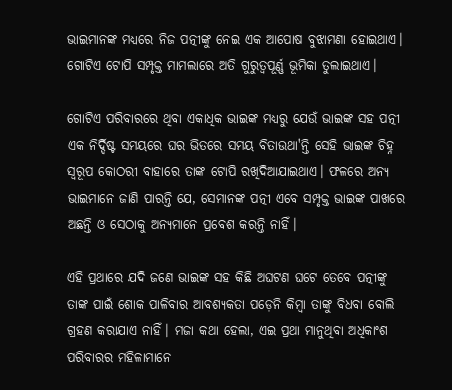ଭାଇମାନଙ୍କ ମଧ୍ୟରେ ନିଜ ପତ୍ନୀଙ୍କୁ ନେଇ ଏକ ଆପୋଷ ବୁଝାମଣା ହୋଇଥାଏ। ଗୋଟିଏ ଟୋପି ସମ୍ପୃକ୍ତ ମାମଲାରେ ଅତି ଗୁରୁତ୍ୱପୂର୍ଣ୍ଣ ଭୂମିକା ତୁଲାଇଥାଏ।

ଗୋଟିଏ ପରିବାରରେ ଥିବା ଏକାଧିକ ଭାଇଙ୍କ ମଧ୍ୟରୁ ଯେଉଁ ଭାଇଙ୍କ ସହ ପତ୍ନୀ ଏକ ନିର୍ଦ୍ଦିଷ୍ଟ ସମୟରେ ଘର ଭିତରେ ସମୟ ବିତାଉଥା'ନ୍ତି ସେହି ଭାଇଙ୍କ ଚିହ୍ନ ସ୍ୱରୂପ କୋଠରୀ ବାହାରେ ତାଙ୍କ ଟୋପି ରଖିଦିଆଯାଇଥାଏ। ଫଳରେ ଅନ୍ୟ ଭାଇମାନେ ଜାଣି ପାରନ୍ତି ଯେ, ସେମାନଙ୍କ ପତ୍ନୀ ଏବେ ସମ୍ପୃକ୍ତ ଭାଇଙ୍କ ପାଖରେ ଅଛନ୍ତି ଓ ସେଠାକୁ ଅନ୍ୟମାନେ ପ୍ରବେଶ କରନ୍ତି ନାହିଁ।

ଏହି ପ୍ରଥାରେ ଯଦି ଜଣେ ଭାଇଙ୍କ ସହ କିଛି ଅଘଟଣ ଘଟେ ତେବେ ପତ୍ନୀଙ୍କୁ ତାଙ୍କ ପାଇଁ ଶୋକ ପାଳିବାର ଆବଶ୍ୟକତା ପଡ଼େନି କିମ୍ବା ତାଙ୍କୁ ବିଧବା ବୋଲି ଗ୍ରହଣ କରାଯାଏ ନାହିଁ। ମଜା କଥା ହେଲା, ଏଇ ପ୍ରଥା ମାନୁଥିବା ଅଧିକାଂଶ ପରିବାରର ମହିଳାମାନେ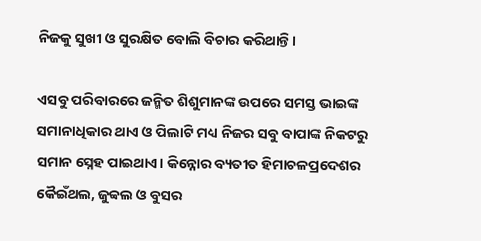ନିଜକୁ ସୁଖୀ ଓ ସୁରକ୍ଷିତ ବୋଲି ବିଚାର କରିଥାନ୍ତି।

ଏସବୁ ପରିବାରରେ ଜନ୍ମିତ ଶିଶୁମାନଙ୍କ ଉପରେ ସମସ୍ତ ଭାଇଙ୍କ ସମାନାଧିକାର ଥାଏ ଓ ପିଲାଟି ମଧ୍ୟ ନିଜର ସବୁ ବାପାଙ୍କ ନିକଟରୁ ସମାନ ସ୍ନେହ ପାଇଥାଏ। କିନ୍ନୋର ବ୍ୟତୀତ ହିମାଚଳପ୍ରଦେଶର କୈଇଁଥଲ, ଜୁବ୍ବଲ ଓ ବୁସର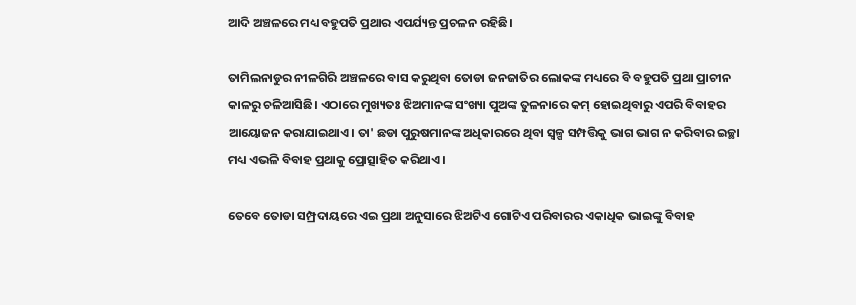ଆଦି ଅଞ୍ଚଳରେ ମଧ୍ୟ ବହୁପତି ପ୍ରଥାର ଏପର୍ଯ୍ୟନ୍ତ ପ୍ରଚଳନ ରହିଛି।

ତାମିଲନାଡୁର ନୀଳଗିରି ଅଞ୍ଚଳରେ ବାସ କରୁଥିବା ତୋଡା ଜନଜାତିର ଲୋକଙ୍କ ମଧ୍ୟରେ ବି ବହୁପତି ପ୍ରଥା ପ୍ରାଚୀନ କାଳରୁ ଚଳିଆସିଛି। ଏଠାରେ ମୁଖ୍ୟତଃ ଝିଅମାନଙ୍କ ସଂଖ୍ୟା ପୁଅଙ୍କ ତୁଳନାରେ କମ୍ ହୋଇଥିବାରୁ ଏପରି ବିବାହର ଆୟୋଜନ କରାଯାଇଥାଏ। ତା' ଛଡା ପୁରୁଷମାନଙ୍କ ଅଧିକାରରେ ଥିବା ସ୍ୱଳ୍ପ ସମ୍ପତ୍ତିକୁ ଭାଗ ଭାଗ ନ କରିବାର ଇଚ୍ଛା ମଧ୍ୟ ଏଭଳି ବିବାହ ପ୍ରଥାକୁ ପ୍ରୋତ୍ସାହିତ କରିଥାଏ।

ତେବେ ତୋଡା ସମ୍ପ୍ରଦାୟରେ ଏଇ ପ୍ରଥା ଅନୁସାରେ ଝିଅଟିଏ ଗୋଟିଏ ପରିବାରର ଏକାଧିକ ଭାଇଙ୍କୁ ବିବାହ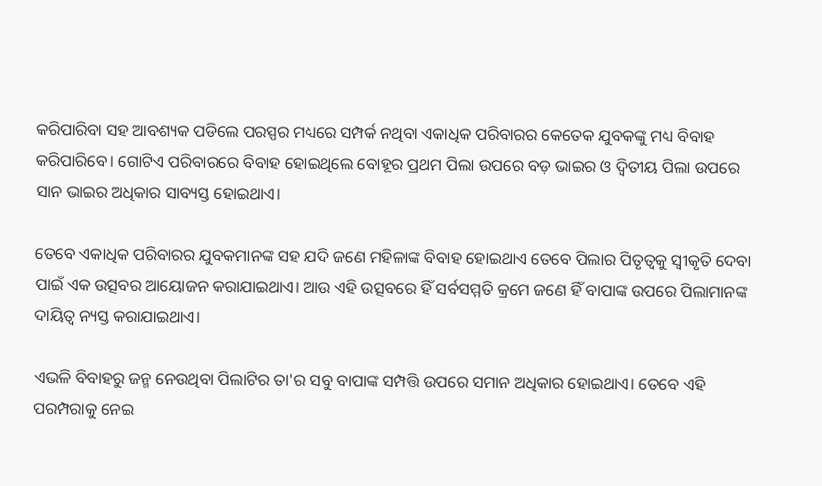କରିପାରିବା ସହ ଆବଶ୍ୟକ ପଡିଲେ ପରସ୍ପର ମଧ୍ୟରେ ସମ୍ପର୍କ ନଥିବା ଏକାଧିକ ପରିବାରର କେତେକ ଯୁବକଙ୍କୁ ମଧ୍ୟ ବିବାହ କରିପାରିବେ। ଗୋଟିଏ ପରିବାରରେ ବିବାହ ହୋଇଥିଲେ ବୋହୂର ପ୍ରଥମ ପିଲା ଉପରେ ବଡ଼ ଭାଇର ଓ ଦ୍ୱିତୀୟ ପିଲା ଉପରେ ସାନ ଭାଇର ଅଧିକାର ସାବ୍ୟସ୍ତ ହୋଇଥାଏ।

ତେବେ ଏକାଧିକ ପରିବାରର ଯୁବକମାନଙ୍କ ସହ ଯଦି ଜଣେ ମହିଳାଙ୍କ ବିବାହ ହୋଇଥାଏ ତେବେ ପିଲାର ପିତୃତ୍ୱକୁ ସ୍ୱୀକୃତି ଦେବା ପାଇଁ ଏକ ଉତ୍ସବର ଆୟୋଜନ କରାଯାଇଥାଏ। ଆଉ ଏହି ଉତ୍ସବରେ ହିଁ ସର୍ବସମ୍ମତି କ୍ରମେ ଜଣେ ହିଁ ବାପାଙ୍କ ଉପରେ ପିଲାମାନଙ୍କ ଦାୟିତ୍ଵ ନ୍ୟସ୍ତ କରାଯାଇଥାଏ।

ଏଭଳି ବିବାହରୁ ଜନ୍ମ ନେଉଥିବା ପିଲାଟିର ତା'ର ସବୁ ବାପାଙ୍କ ସମ୍ପତ୍ତି ଉପରେ ସମାନ ଅଧିକାର ହୋଇଥାଏ। ତେବେ ଏହି ପରମ୍ପରାକୁ ନେଇ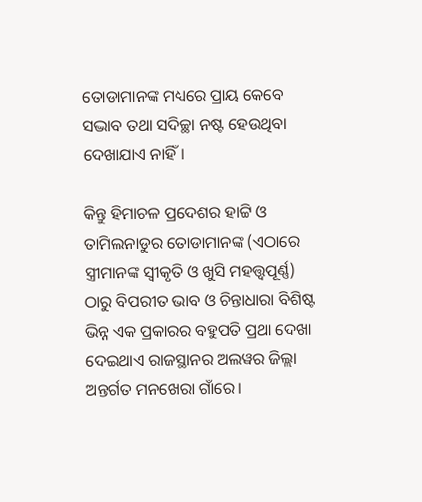ତୋଡାମାନଙ୍କ ମଧ୍ୟରେ ପ୍ରାୟ କେବେ ସଦ୍ଭାବ ତଥା ସଦିଚ୍ଛା ନଷ୍ଟ ହେଉଥିବା ଦେଖାଯାଏ ନାହିଁ।

କିନ୍ତୁ ହିମାଚଳ ପ୍ରଦେଶର ହାଟ୍ଟି ଓ ତାମିଲନାଡୁର ତୋଡାମାନଙ୍କ (ଏଠାରେ ସ୍ତ୍ରୀମାନଙ୍କ ସ୍ୱୀକୃତି ଓ ଖୁସି ମହତ୍ତ୍ୱପୂର୍ଣ୍ଣ) ଠାରୁ ବିପରୀତ ଭାବ ଓ ଚିନ୍ତାଧାରା ବିଶିଷ୍ଟ ଭିନ୍ନ ଏକ ପ୍ରକାରର ବହୁପତି ପ୍ରଥା ଦେଖା ଦେଇଥାଏ ରାଜସ୍ଥାନର ଅଲୱର ଜିଲ୍ଲା ଅନ୍ତର୍ଗତ ମନଖେରା ଗାଁରେ।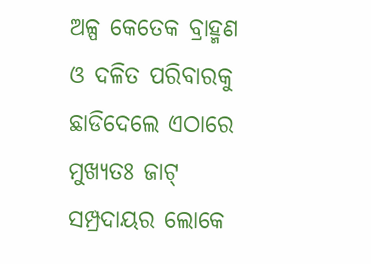ଅଳ୍ପ କେତେକ ବ୍ରାହ୍ମଣ ଓ ଦଳିତ ପରିବାରକୁ ଛାଡିଦେଲେ ଏଠାରେ ମୁଖ୍ୟତଃ ଜାଟ୍ ସମ୍ପ୍ରଦାୟର ଲୋକେ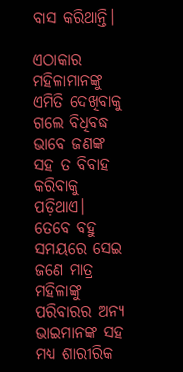ବାସ କରିଥାନ୍ତି।

ଏଠାକାର ମହିଳାମାନଙ୍କୁ ଏମିତି ଦେଖିବାକୁ ଗଲେ ବିଧିବଦ୍ଧ ଭାବେ ଜଣଙ୍କ ସହ ତ ବିବାହ କରିବାକୁ ପଡ଼ିଥାଏ। ତେବେ ବହୁ ସମୟରେ ସେଇ ଜଣେ ମାତ୍ର ମହିଳାଙ୍କୁ ପରିବାରର ଅନ୍ୟ ଭାଇମାନଙ୍କ ସହ ମଧ୍ୟ ଶାରୀରିକ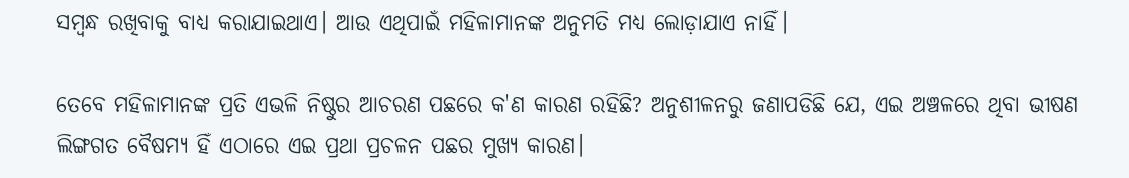ସମ୍ବନ୍ଧ ରଖିବାକୁ ବାଧ୍ୟ କରାଯାଇଥାଏ। ଆଉ ଏଥିପାଇଁ ମହିଳାମାନଙ୍କ ଅନୁମତି ମଧ୍ୟ ଲୋଡ଼ାଯାଏ ନାହିଁ।

ତେବେ ମହିଳାମାନଙ୍କ ପ୍ରତି ଏଭଳି ନିଷ୍ଠୁର ଆଚରଣ ପଛରେ କ'ଣ କାରଣ ରହିଛି? ଅନୁଶୀଳନରୁ ଜଣାପଡିଛି ଯେ, ଏଇ ଅଞ୍ଚଳରେ ଥିବା ଭୀଷଣ ଲିଙ୍ଗଗତ ବୈଷମ୍ୟ ହିଁ ଏଠାରେ ଏଇ ପ୍ରଥା ପ୍ରଚଳନ ପଛର ମୁଖ୍ୟ କାରଣ।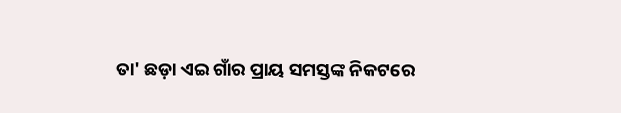ତା' ଛଡ଼ା ଏଇ ଗାଁର ପ୍ରାୟ ସମସ୍ତଙ୍କ ନିକଟରେ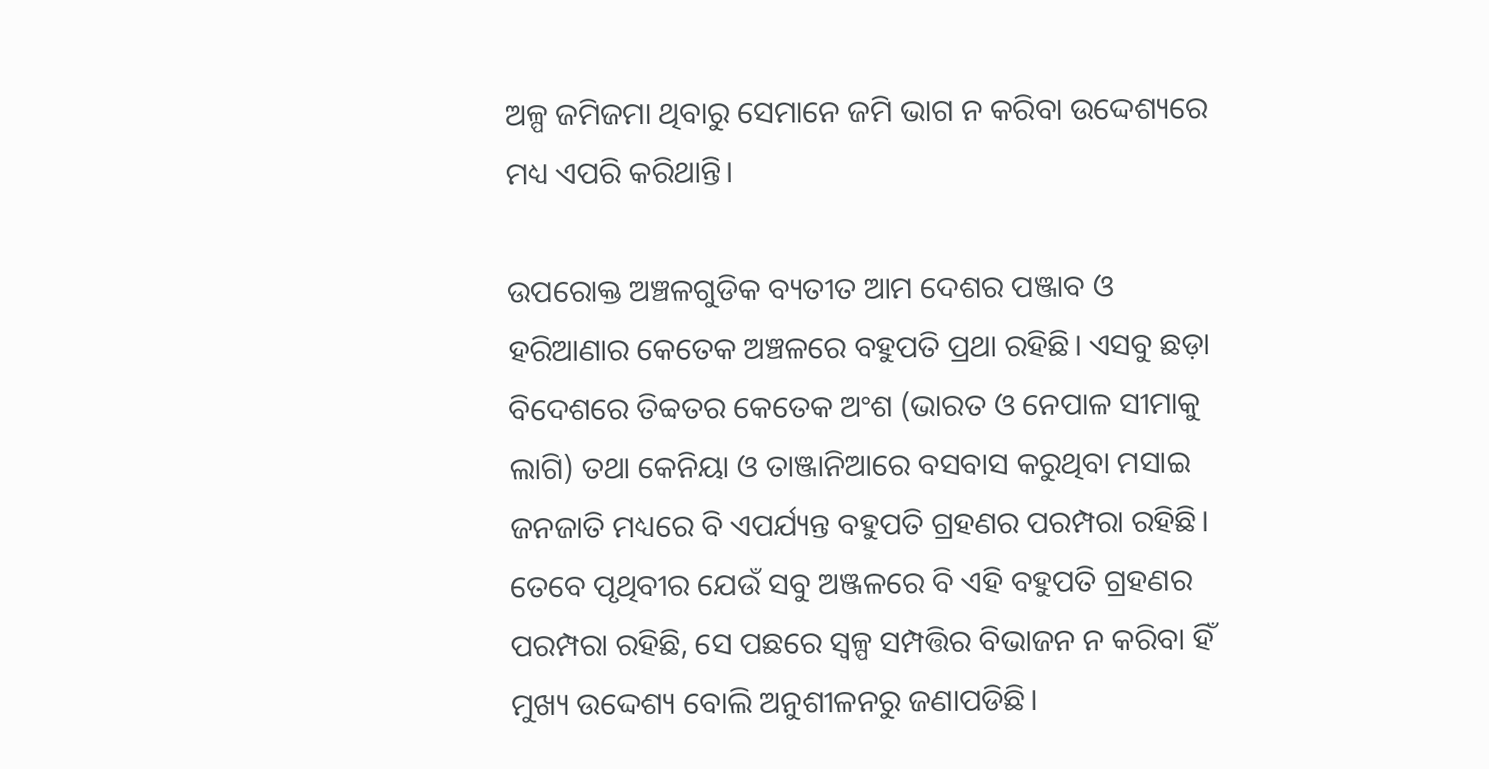ଅଳ୍ପ ଜମିଜମା ଥିବାରୁ ସେମାନେ ଜମି ଭାଗ ନ କରିବା ଉଦ୍ଦେଶ୍ୟରେ ମଧ୍ୟ ଏପରି କରିଥାନ୍ତି।

ଉପରୋକ୍ତ ଅଞ୍ଚଳଗୁଡିକ ବ୍ୟତୀତ ଆମ ଦେଶର ପଞ୍ଜାବ ଓ ହରିଆଣାର କେତେକ ଅଞ୍ଚଳରେ ବହୁପତି ପ୍ରଥା ରହିଛି। ଏସବୁ ଛଡ଼ା ବିଦେଶରେ ତିବ୍ବତର କେତେକ ଅଂଶ (ଭାରତ ଓ ନେପାଳ ସୀମାକୁ ଲାଗି) ତଥା କେନିୟା ଓ ତାଞ୍ଜାନିଆରେ ବସବାସ କରୁଥିବା ମସାଇ ଜନଜାତି ମଧ୍ୟରେ ବି ଏପର୍ଯ୍ୟନ୍ତ ବହୁପତି ଗ୍ରହଣର ପରମ୍ପରା ରହିଛି। ତେବେ ପୃଥିବୀର ଯେଉଁ ସବୁ ଅଞ୍ଜଳରେ ବି ଏହି ବହୁପତି ଗ୍ରହଣର ପରମ୍ପରା ରହିଛି, ସେ ପଛରେ ସ୍ୱଳ୍ପ ସମ୍ପତ୍ତିର ବିଭାଜନ ନ କରିବା ହିଁ ମୁଖ୍ୟ ଉଦ୍ଦେଶ୍ୟ ବୋଲି ଅନୁଶୀଳନରୁ ଜଣାପଡିଛି।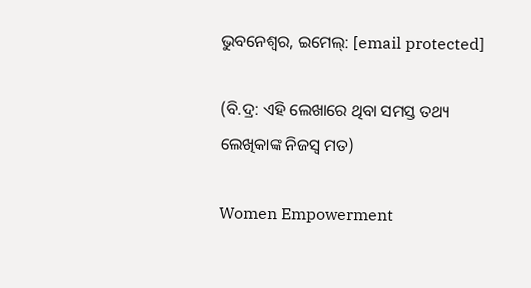ଭୁବନେଶ୍ୱର, ଇମେଲ୍: [email protected]

(ବି.ଦ୍ର: ଏହି ଲେଖାରେ ଥିବା ସମସ୍ତ ତଥ୍ୟ ଲେଖିକାଙ୍କ ନିଜସ୍ୱ ମତ)

Women Empowerment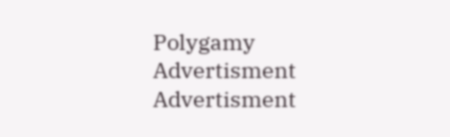Polygamy
Advertisment
Advertisment